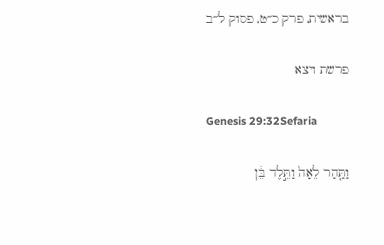בראשית, פרק כ״ט, פסוק ל״ב

פרשת ויצא

Genesis 29:32Sefaria

וַתַּ֤הַר לֵאָה֙ וַתֵּ֣לֶד בֵּ֔ן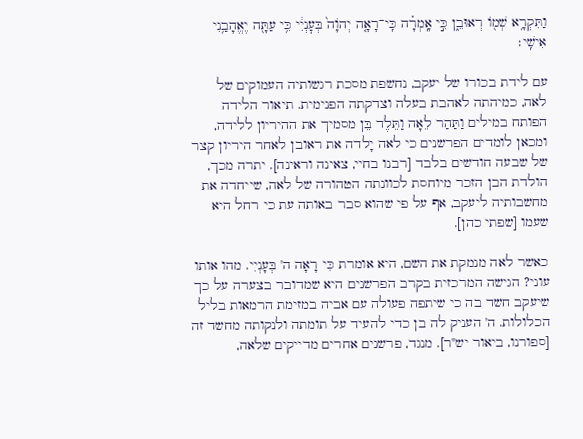וַתִּקְרָ֥א שְׁמ֖וֹ רְאוּבֵ֑ן כִּ֣י אָֽמְרָ֗ה כִּֽי־רָאָ֤ה יְהֹוָה֙ בְּעׇנְיִ֔י כִּ֥י עַתָּ֖ה יֶאֱהָבַ֥נִי אִישִֽׁי׃

עם לידת בכורו של יעקב, נחשפת מסכת רגשותיה העמוקים של לאה, כמיהתה לאהבת בעלה וצדקתה הפנימית. תיאור הלידה הפותח במילים וַתַּהַר לֵאָה וַתֵּלֶד בֵּן מסמיך את ההיריון ללידה, ומכאן לומדים הפרשנים כי לאה יָלדה את ראובן לאחר היריון קצר של שבעה חודשים בלבד [רבנו בחיי, צאינה וראינה]. יתרה מכך, הולדת הבן הזכר מיוחסת לכוונתה הטהורה של לאה, שייחדה את מחשבותיה ליעקב, אף על פי שהוא סבר באותה עת כי רחל היא שעמו [שפתי כהן].

כאשר לאה מנמקת את השם, היא אומרת כִּי רָאָה ה' בְּעָנְיִי. מהו אותו עוני? הגישה המרכזית בקרב הפרשנים היא שמדובר בצערה על כך שיעקב חשד בה כי שיתפה פעולה עם אביה במזימת הרמאות בליל הכלולות. ה' העניק לה בן כדי להעיד על תומתה ולנקותה מחשד זה [ספורנו, ביאור יש"ר]. מנגד, פרשנים אחרים מדייקים שלאה,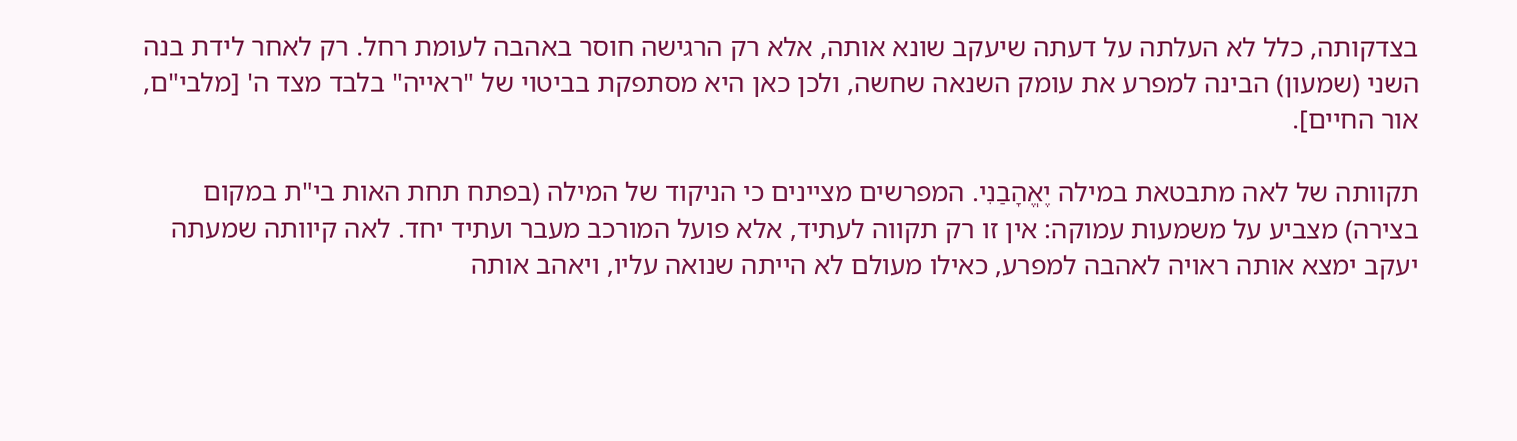בצדקותה, כלל לא העלתה על דעתה שיעקב שונא אותה, אלא רק הרגישה חוסר באהבה לעומת רחל. רק לאחר לידת בנה השני (שמעון) הבינה למפרע את עומק השנאה שחשה, ולכן כאן היא מסתפקת בביטוי של "ראייה" בלבד מצד ה' [מלבי"ם, אור החיים].

תקוותה של לאה מתבטאת במילה יֶאֱהָבַנִי. המפרשים מציינים כי הניקוד של המילה (בפתח תחת האות בי"ת במקום בצירה) מצביע על משמעות עמוקה: אין זו רק תקווה לעתיד, אלא פועל המורכב מעבר ועתיד יחד. לאה קיוותה שמעתה יעקב ימצא אותה ראויה לאהבה למפרע, כאילו מעולם לא הייתה שנואה עליו, ויאהב אותה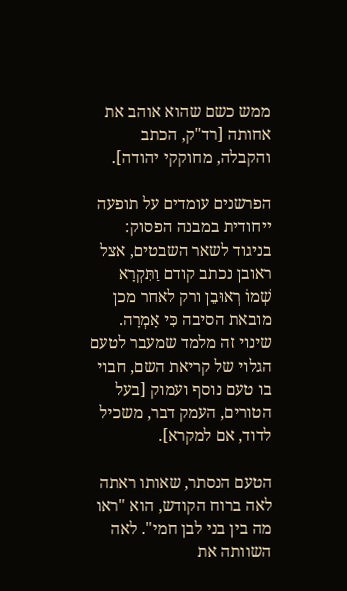ממש כשם שהוא אוהב את אחותה [רד"ק, הכתב והקבלה, מחוקקי יהודה].

הפרשנים עומדים על תופעה ייחודית במבנה הפסוק: בניגוד לשאר השבטים, אצל ראובן נכתב קודם וַתִּקְרָא שְׁמוֹ רְאוּבֵן ורק לאחר מכן מובאת הסיבה כִּי אָמְרָה. שינוי זה מלמד שמעבר לטעם הגלוי של קריאת השם, חבוי בו טעם נוסף ועמוק [בעל הטורים, העמק דבר, משכיל לדוד, אם למקרא].

הטעם הנסתר, שאותו ראתה לאה ברוח הקודש, הוא "ראו מה בין בני לבן חמי". לאה השוותה את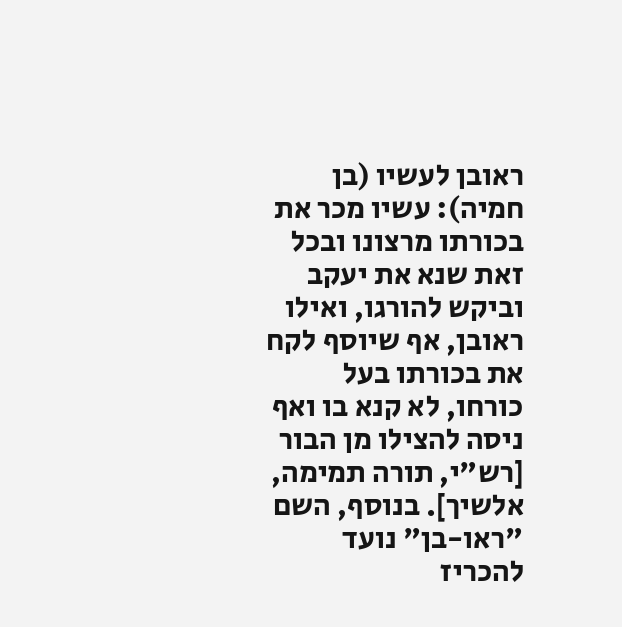ראובן לעשיו (בן חמיה): עשיו מכר את בכורתו מרצונו ובכל זאת שנא את יעקב וביקש להורגו, ואילו ראובן, אף שיוסף לקח את בכורתו בעל כורחו, לא קנא בו ואף ניסה להצילו מן הבור [רש"י, תורה תמימה, אלשיך]. בנוסף, השם "ראו-בן" נועד להכריז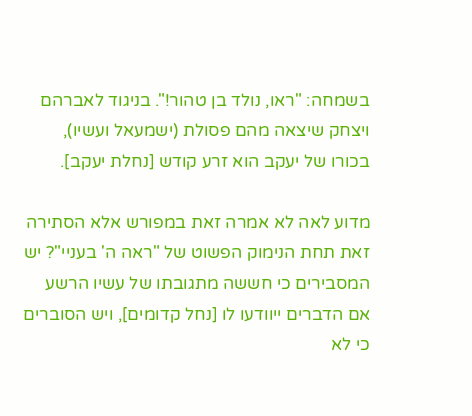בשמחה: "ראו, נולד בן טהור!". בניגוד לאברהם ויצחק שיצאה מהם פסולת (ישמעאל ועשיו), בכורו של יעקב הוא זרע קודש [נחלת יעקב].

מדוע לאה לא אמרה זאת במפורש אלא הסתירה זאת תחת הנימוק הפשוט של "ראה ה' בעניי"? יש המסבירים כי חששה מתגובתו של עשיו הרשע אם הדברים ייוודעו לו [נחל קדומים], ויש הסוברים כי לא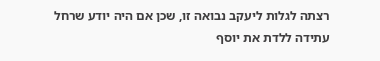רצתה לגלות ליעקב נבואה זו, שכן אם היה יודע שרחל עתידה ללדת את יוסף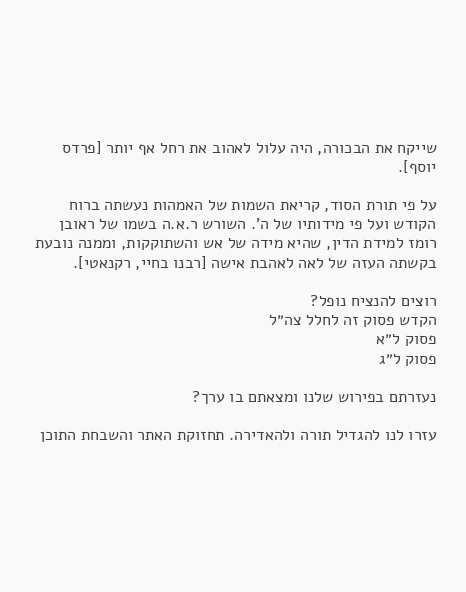שייקח את הבכורה, היה עלול לאהוב את רחל אף יותר [פרדס יוסף].

על פי תורת הסוד, קריאת השמות של האמהות נעשתה ברוח הקודש ועל פי מידותיו של ה'. השורש ר.א.ה בשמו של ראובן רומז למידת הדין, שהיא מידה של אש והשתוקקות, וממנה נובעת בקשתה העזה של לאה לאהבת אישה [רבנו בחיי, רקנאטי].

רוצים להנציח נופל?
הקדש פסוק זה לחלל צה״ל
פסוק ל״א
פסוק ל״ג

נעזרתם בפירוש שלנו ומצאתם בו ערך?

עזרו לנו להגדיל תורה ולהאדירה. תחזוקת האתר והשבחת התוכן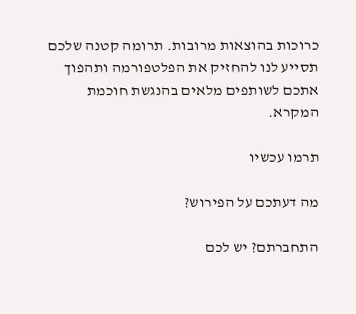כרוכות בהוצאות מרובות. תרומה קטנה שלכם תסייע לנו להחזיק את הפלטפורמה ותהפוך אתכם לשותפים מלאים בהנגשת חוכמת המקרא.

תרמו עכשיו

מה דעתכם על הפירוש?

התחברתם? יש לכם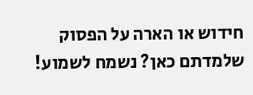חידוש או הארה על הפסוק שלמדתם כאן? נשמח לשמוע!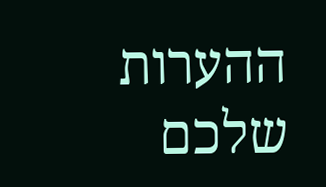ההערות שלכם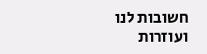חשובות לנו ועוזרות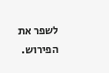לשפר את הפירוש.